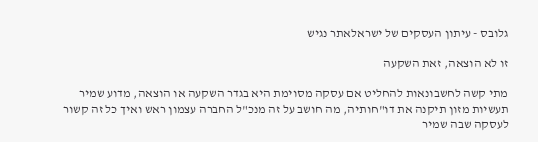גלובס - עיתון העסקים של ישראלאתר נגיש

זו לא הוצאה, זאת השקעה

מתי קשה לחשבונאות להחליט אם עסקה מסוימת היא בגדר השקעה או הוצאה, מדוע שמיר תעשיות מזון תיקנה את דו"חותיה, מה חושב על זה מנכ"ל החברה עצמון ראש ואיך כל זה קשור לעסקה שבה שמיר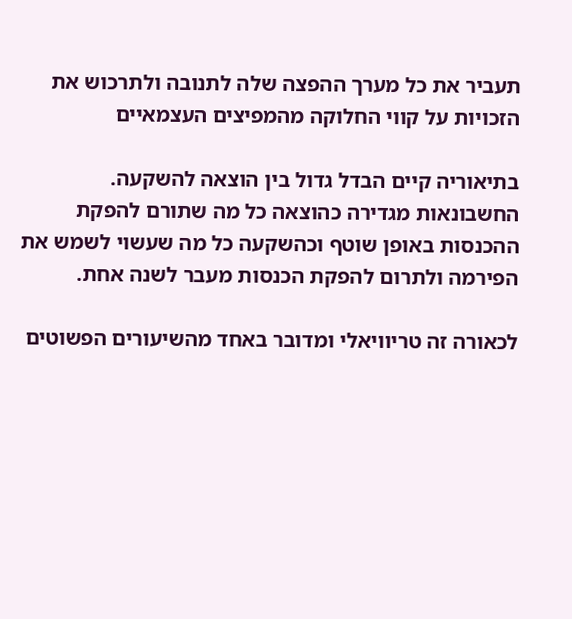תעביר את כל מערך ההפצה שלה לתנובה ולתרכוש את הזכויות על קווי החלוקה מהמפיצים העצמאיים

בתיאוריה קיים הבדל גדול בין הוצאה להשקעה. החשבונאות מגדירה כהוצאה כל מה שתורם להפקת ההכנסות באופן שוטף וכהשקעה כל מה שעשוי לשמש את הפירמה ולתרום להפקת הכנסות מעבר לשנה אחת.

לכאורה זה טריוויאלי ומדובר באחד מהשיעורים הפשוטים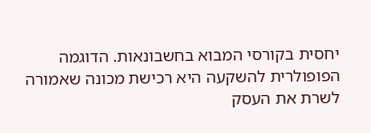יחסית בקורסי המבוא בחשבונאות. הדוגמה הפופולרית להשקעה היא רכישת מכונה שאמורה לשרת את העסק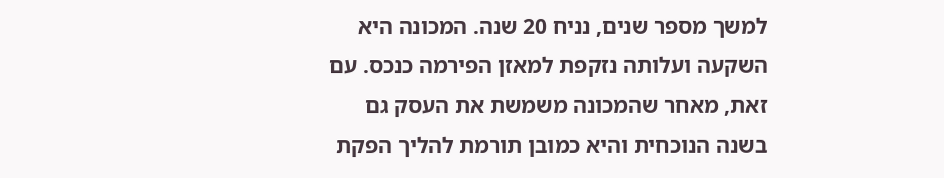למשך מספר שנים, נניח 20 שנה. המכונה היא השקעה ועלותה נזקפת למאזן הפירמה כנכס. עם זאת, מאחר שהמכונה משמשת את העסק גם בשנה הנוכחית והיא כמובן תורמת להליך הפקת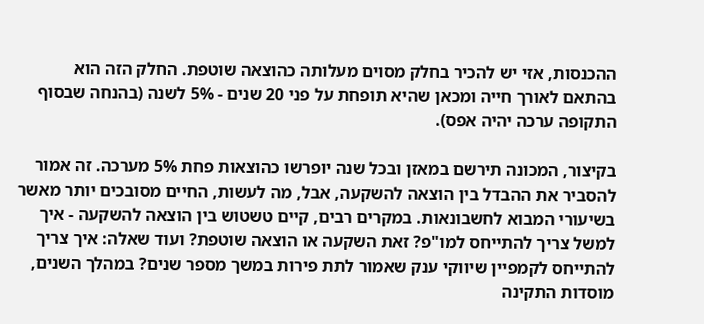ההכנסות, אזי יש להכיר בחלק מסוים מעלותה כהוצאה שוטפת. החלק הזה הוא בהתאם לאורך חייה ומכאן שהיא תופחת על פני 20 שנים - 5% לשנה (בהנחה שבסוף התקופה ערכה יהיה אפס).

בקיצור, המכונה תירשם במאזן ובכל שנה יופרשו כהוצאות פחת 5% מערכה. זה אמור להסביר את ההבדל בין הוצאה להשקעה, אבל, מה לעשות, החיים מסובכים יותר מאשר בשיעורי המבוא לחשבונאות. במקרים רבים, קיים טשטוש בין הוצאה להשקעה - איך למשל צריך להתייחס למו"פ? זאת השקעה או הוצאה שוטפת? ועוד שאלה: איך צריך להתייחס לקמפיין שיווקי ענק שאמור לתת פירות במשך מספר שנים? במהלך השנים, מוסדות התקינה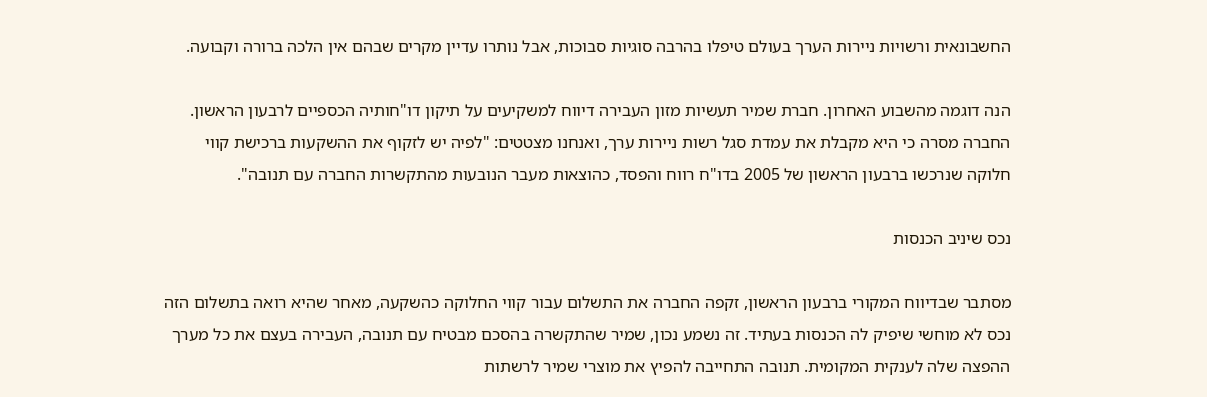החשבונאית ורשויות ניירות הערך בעולם טיפלו בהרבה סוגיות סבוכות, אבל נותרו עדיין מקרים שבהם אין הלכה ברורה וקבועה.

הנה דוגמה מהשבוע האחרון. חברת שמיר תעשיות מזון העבירה דיווח למשקיעים על תיקון דו"חותיה הכספיים לרבעון הראשון. החברה מסרה כי היא מקבלת את עמדת סגל רשות ניירות ערך, ואנחנו מצטטים: "לפיה יש לזקוף את ההשקעות ברכישת קווי חלוקה שנרכשו ברבעון הראשון של 2005 בדו"ח רווח והפסד, כהוצאות מעבר הנובעות מהתקשרות החברה עם תנובה".

נכס שיניב הכנסות

מסתבר שבדיווח המקורי ברבעון הראשון, זקפה החברה את התשלום עבור קווי החלוקה כהשקעה, מאחר שהיא רואה בתשלום הזה נכס לא מוחשי שיפיק לה הכנסות בעתיד. זה נשמע נכון, שמיר שהתקשרה בהסכם מבטיח עם תנובה, העבירה בעצם את כל מערך ההפצה שלה לענקית המקומית. תנובה התחייבה להפיץ את מוצרי שמיר לרשתות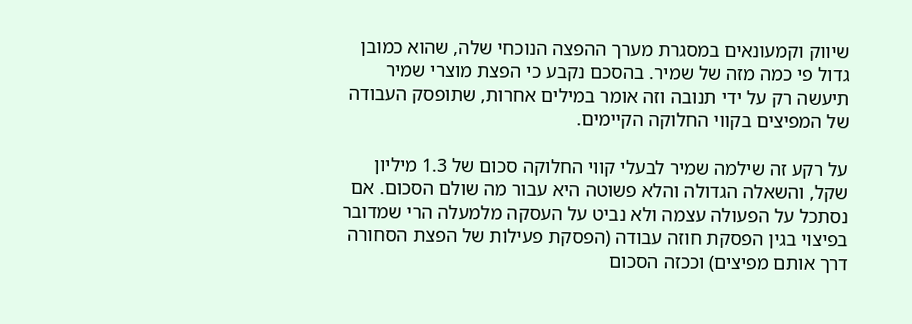שיווק וקמעונאים במסגרת מערך ההפצה הנוכחי שלה, שהוא כמובן גדול פי כמה מזה של שמיר. בהסכם נקבע כי הפצת מוצרי שמיר תיעשה רק על ידי תנובה וזה אומר במילים אחרות, שתופסק העבודה של המפיצים בקווי החלוקה הקיימים.

על רקע זה שילמה שמיר לבעלי קווי החלוקה סכום של 1.3 מיליון שקל, והשאלה הגדולה והלא פשוטה היא עבור מה שולם הסכום. אם נסתכל על הפעולה עצמה ולא נביט על העסקה מלמעלה הרי שמדובר בפיצוי בגין הפסקת חוזה עבודה (הפסקת פעילות של הפצת הסחורה דרך אותם מפיצים) וככזה הסכום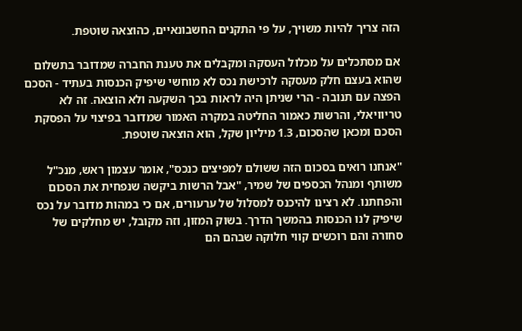הזה צריך להיות משויך, על פי התקנים החשבונאיים, כהוצאה שוטפת.

אם מסתכלים על מכלול העסקה ומקבלים את טענת החברה שמדובר בתשלום שהוא בעצם חלק מעסקה לרכישת נכס לא מוחשי שיפיק הכנסות בעתיד - הסכם הפצה עם תנובה - הרי שניתן היה לראות בכך השקעה ולא הוצאה. זה לא טריוויאלי, והרשות כאמור החליטה במקרה האמור שמדובר בפיצוי על הפסקת הסכם ומכאן שהסכום, 1.3 מיליון שקל, הוא הוצאה שוטפת.

"אנחנו רואים בסכום הזה ששולם למפיצים כנכס", אומר עצמון ראש, מנכ"ל משותף ומנהל הכספים של שמיר, "אבל הרשות ביקשה שנפחית את הסכום והפחתנו. לא רצינו להיכנס למסלול של ערעורים, אם כי במהות מדובר על נכס שיפיק לנו הכנסות בהמשך הדרך. בשוק המזון, וזה מקובל, יש מחלקים של סחורה והם רוכשים קווי חלוקה שבהם הם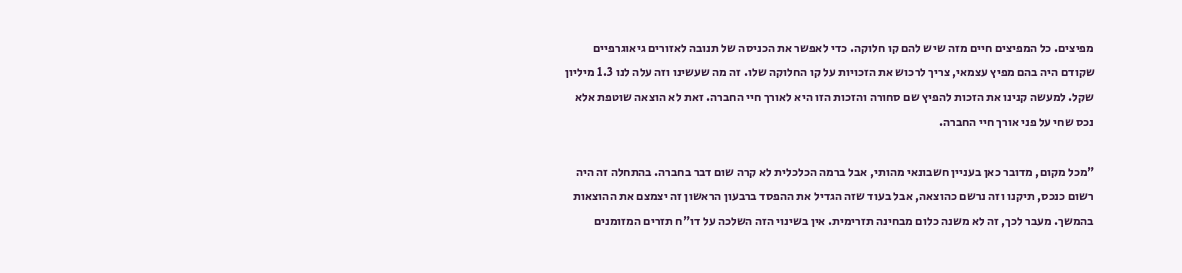מפיצים. כל המפיצים חיים מזה שיש להם קו חלוקה. כדי לאפשר את הכניסה של תנובה לאזורים גיאוגרפיים שקודם היה בהם מפיץ עצמאי, צריך לרכוש את הזכויות על קו החלוקה שלו. זה מה שעשינו וזה עלה לנו 1.3 מיליון שקל. למעשה קנינו את הזכות להפיץ שם סחורה והזכות הזו היא לאורך חיי החברה. זאת לא הוצאה שוטפת אלא נכס שחי על פני אורך חיי החברה.

"מכל מקום, מדובר כאן בעניין חשבונאי מהותי, אבל ברמה הכלכלית לא קרה שום דבר בחברה. בהתחלה זה היה רשום כנכס, תיקנו וזה נרשם כהוצאה, אבל בעוד שזה הגדיל את ההפסד ברבעון הראשון זה יצמצם את ההוצאות בהמשך. מעבר לכך, זה לא משנה כלום מבחינה תזרימית. אין בשינוי הזה השלכה על דו"ח תזרים המזומנים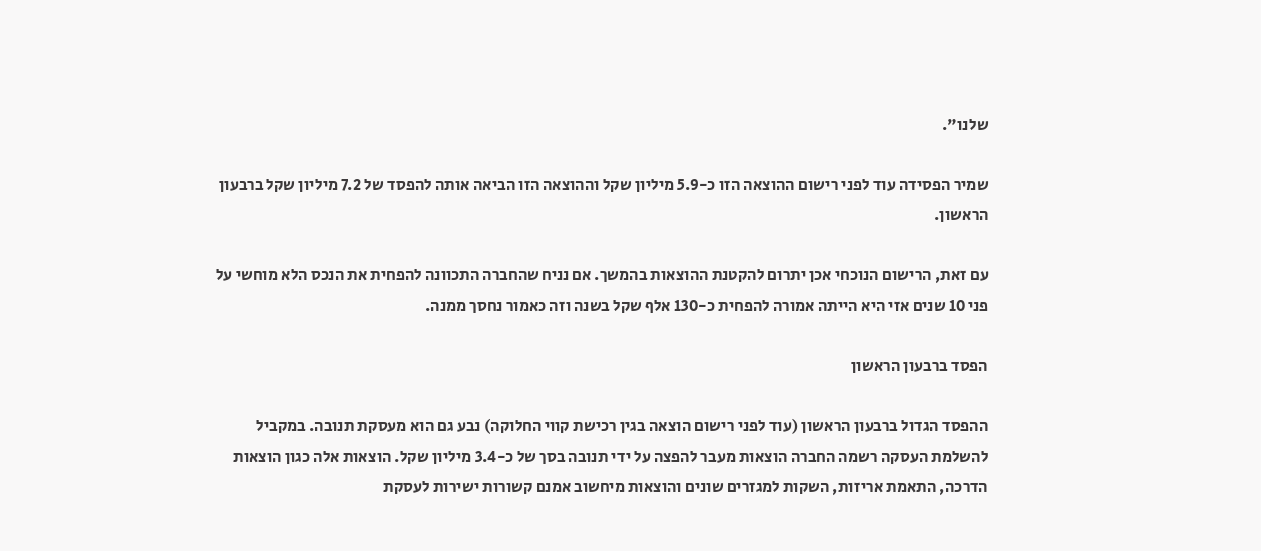שלנו".

שמיר הפסידה עוד לפני רישום ההוצאה הזו כ-5.9 מיליון שקל וההוצאה הזו הביאה אותה להפסד של 7.2 מיליון שקל ברבעון הראשון.

עם זאת, הרישום הנוכחי אכן יתרום להקטנת ההוצאות בהמשך. אם נניח שהחברה התכוונה להפחית את הנכס הלא מוחשי על פני 10 שנים אזי היא הייתה אמורה להפחית כ-130 אלף שקל בשנה וזה כאמור נחסך ממנה.

הפסד ברבעון הראשון

ההפסד הגדול ברבעון הראשון (עוד לפני רישום הוצאה בגין רכישת קווי החלוקה) נבע גם הוא מעסקת תנובה. במקביל להשלמת העסקה רשמה החברה הוצאות מעבר להפצה על ידי תנובה בסך של כ-3.4 מיליון שקל. הוצאות אלה כגון הוצאות הדרכה, התאמת אריזות, השקות למגזרים שונים והוצאות מיחשוב אמנם קשורות ישירות לעסקת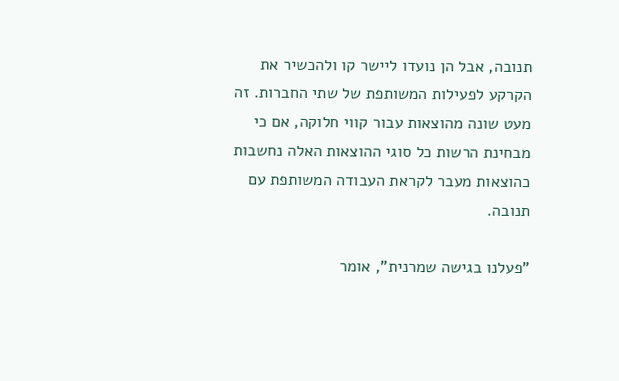תנובה, אבל הן נועדו ליישר קו ולהכשיר את הקרקע לפעילות המשותפת של שתי החברות. זה מעט שונה מהוצאות עבור קווי חלוקה, אם כי מבחינת הרשות כל סוגי ההוצאות האלה נחשבות כהוצאות מעבר לקראת העבודה המשותפת עם תנובה.

"פעלנו בגישה שמרנית", אומר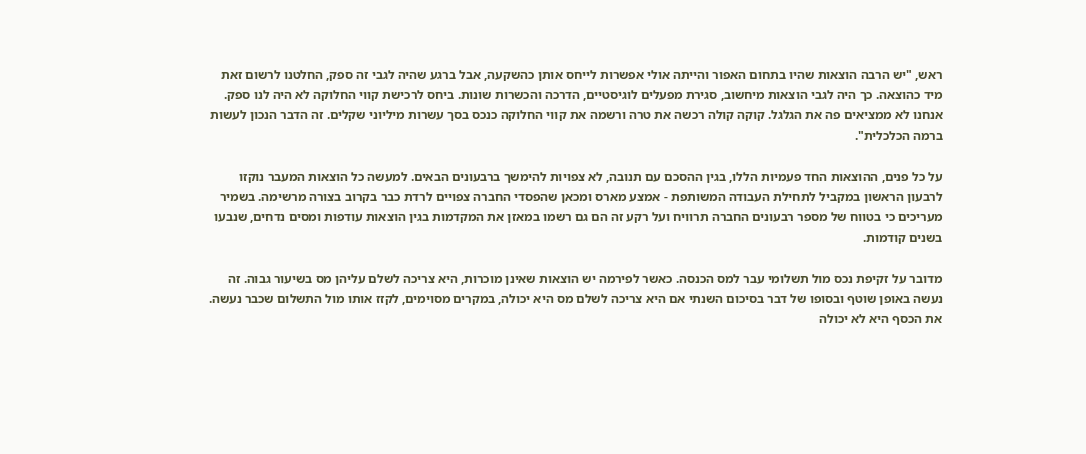ראש, "יש הרבה הוצאות שהיו בתחום האפור והייתה אולי אפשרות לייחס אותן כהשקעה, אבל ברגע שהיה לגבי זה ספק, החלטנו לרשום זאת מיד כהוצאה. כך היה לגבי הוצאות מיחשוב, סגירת מפעלים לוגיסטיים, הדרכה והכשרות שונות. ביחס לרכישת קווי החלוקה לא היה לנו ספק. אנחנו לא ממציאים פה את הגלגל. קוקה קולה רכשה את טרה ורשמה את קווי החלוקה כנכס בסך עשרות מיליוני שקלים. זה הדבר הנכון לעשות ברמה הכלכלית".

על כל פנים, ההוצאות החד פעמיות הללו, בגין ההסכם עם תנובה, לא צפויות להימשך ברבעונים הבאים. למעשה כל הוצאות המעבר נוקזו לרבעון הראשון במקביל לתחילת העבודה המשותפת - אמצע מארס ומכאן שהפסדי החברה צפויים לרדת כבר בקרוב בצורה מרשימה. בשמיר מעריכים כי בטווח של מספר רבעונים החברה תרוויח ועל רקע זה הם גם רשמו במאזן את המקדמות בגין הוצאות עודפות ומסים נדחים, שנבעו בשנים קודמות.

מדובר על זקיפת נכס מול תשלומי עבר למס הכנסה. כאשר לפירמה יש הוצאות שאינן מוכרות, היא צריכה לשלם עליהן מס בשיעור גבוה. זה נעשה באופן שוטף ובסופו של דבר בסיכום השנתי אם היא צריכה לשלם מס היא יכולה, במקרים מסוימים, לקזז אותו מול התשלום שכבר נעשה. את הכסף היא לא יכולה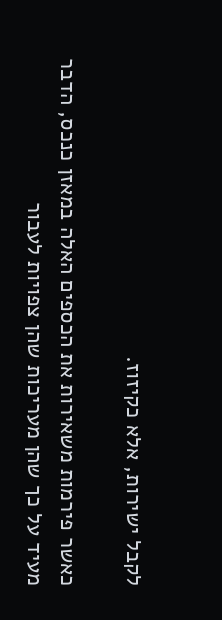לקבל ישירות, אלא כקיזוז.

כאשר פירמות משאירות את הכספים האלה במאזן כנכס, הדבר מעיד על כך שהן מעריכות שהן צפויות לעבור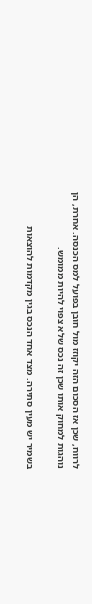לרווח, שכן אז הסכום הזה יקוזז מול חובן בפועל למס הכנסה. אחרת, הן נוהגות למחוק אותו שכן זה נכס שלא צפוי להיות ממומש.

בשמיר יש מעין סתירה. מצד אחד הנכס בגין מקדמות להוצאות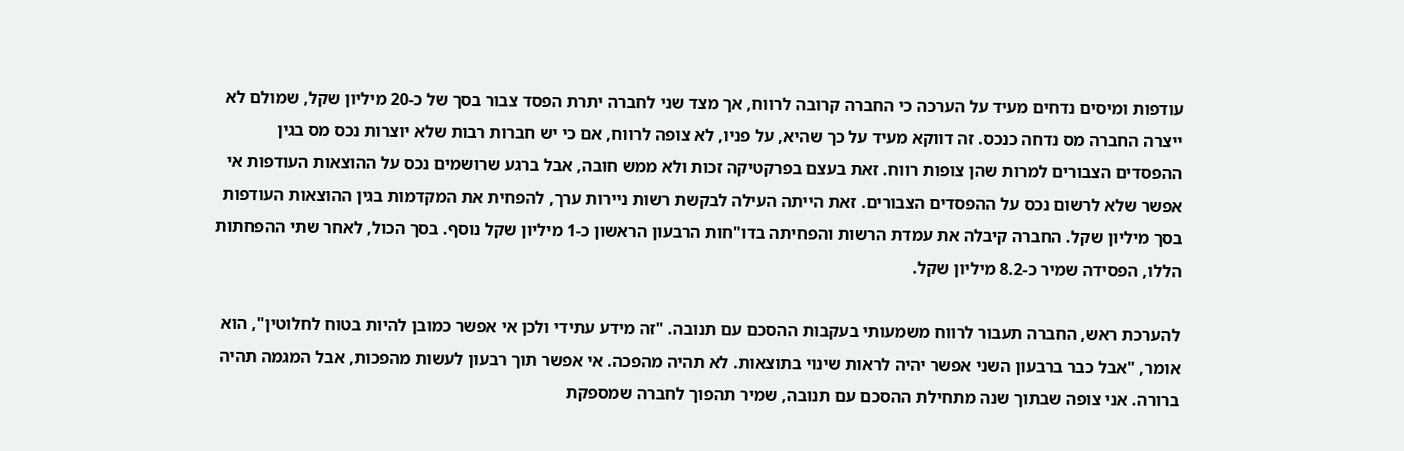עודפות ומיסים נדחים מעיד על הערכה כי החברה קרובה לרווח, אך מצד שני לחברה יתרת הפסד צבור בסך של כ-20 מיליון שקל, שמולם לא ייצרה החברה מס נדחה כנכס. זה דווקא מעיד על כך שהיא, על פניו, לא צופה לרווח, אם כי יש חברות רבות שלא יוצרות נכס מס בגין ההפסדים הצבורים למרות שהן צופות רווח. זאת בעצם בפרקטיקה זכות ולא ממש חובה, אבל ברגע שרושמים נכס על ההוצאות העודפות אי אפשר שלא לרשום נכס על ההפסדים הצבורים. זאת הייתה העילה לבקשת רשות ניירות ערך, להפחית את המקדמות בגין ההוצאות העודפות בסך מיליון שקל. החברה קיבלה את עמדת הרשות והפחיתה בדו"חות הרבעון הראשון כ-1 מיליון שקל נוסף. בסך הכול, לאחר שתי ההפחתות הללו, הפסידה שמיר כ-8.2 מיליון שקל.

להערכת ראש, החברה תעבור לרווח משמעותי בעקבות ההסכם עם תנובה. "זה מידע עתידי ולכן אי אפשר כמובן להיות בטוח לחלוטין", הוא אומר, "אבל כבר ברבעון השני אפשר יהיה לראות שינוי בתוצאות. לא תהיה מהפכה. אי אפשר תוך רבעון לעשות מהפכות, אבל המגמה תהיה ברורה. אני צופה שבתוך שנה מתחילת ההסכם עם תנובה, שמיר תהפוך לחברה שמספקת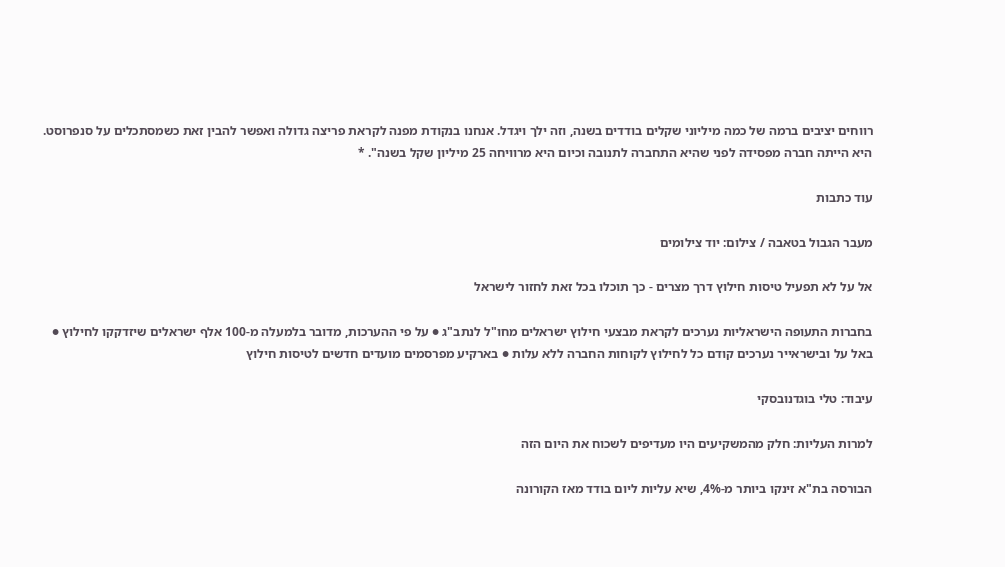רווחים יציבים ברמה של כמה מיליוני שקלים בודדים בשנה, וזה ילך ויגדל. אנחנו בנקודת מפנה לקראת פריצה גדולה ואפשר להבין זאת כשמסתכלים על סנפרוסט. היא הייתה חברה מפסידה לפני שהיא התחברה לתנובה וכיום היא מרוויחה 25 מיליון שקל בשנה". *

עוד כתבות

מעבר הגבול בטאבה / צילום: יוד צילומים

אל על לא תפעיל טיסות חילוץ דרך מצרים - כך תוכלו בכל זאת לחזור לישראל

בחברות התעופה הישראליות נערכים לקראת מבצעי חילוץ ישראלים מחו"ל לנתב"ג ● על פי ההערכות, מדובר בלמעלה מ-100 אלף ישראלים שיזדקקו לחילוץ ● באל על ובישראייר נערכים קודם כל לחילוץ לקוחות החברה ללא עלות ● בארקיע מפרסמים מועדים חדשים לטיסות חילוץ

עיבוד: טלי בוגדנובסקי

למרות העליות: חלק מהמשקיעים היו מעדיפים לשכוח את היום הזה

הבורסה בת"א זינקו ביותר מ-4%, שיא עליות ליום בודד מאז הקורונה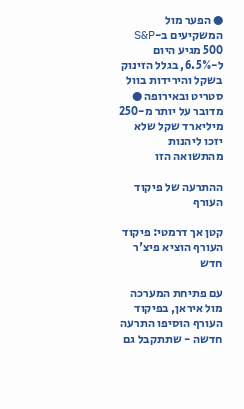● הפער מול המשקיעים ב-S&P 500 מגיע היום ל-6.5%, בגלל הזינוק בשקל והירידות בוול סטריט ובאירופה ● מדובר על יותר מ-250 מיליארד שקל שלא יזכו ליהנות מהתשואה הזו

ההתרעה של פיקוד העורף

קטן אך דרמטי: פיקוד העורף הוציא פיצ'ר חדש

עם פתיחת המערכה מול איראן, בפיקוד העורף הוסיפו התרעה חדשה - שתתקבל גם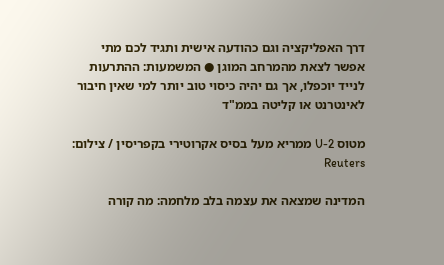דרך האפליקציה וגם כהודעה אישית ותגיד לכם מתי אפשר לצאת מהמרחב המוגן ● המשמעות: ההתרעות לנייד יוכפלו, אך גם יהיה כיסוי טוב יותר למי שאין חיבור לאינטרנט או קליטה בממ"ד

מטוס U-2 ממריא מעל בסיס אקרוטירי בקפריסין / צילום: Reuters

המדינה שמצאה את עצמה בלב מלחמה: מה קורה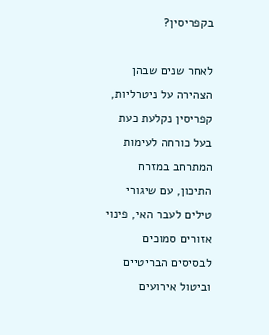בקפריסין?

לאחר שנים שבהן הצהירה על ניטרליות, קפריסין נקלעת כעת בעל כורחה לעימות המתרחב במזרח התיכון, עם שיגורי טילים לעבר האי, פינוי אזורים סמוכים לבסיסים הבריטיים וביטול אירועים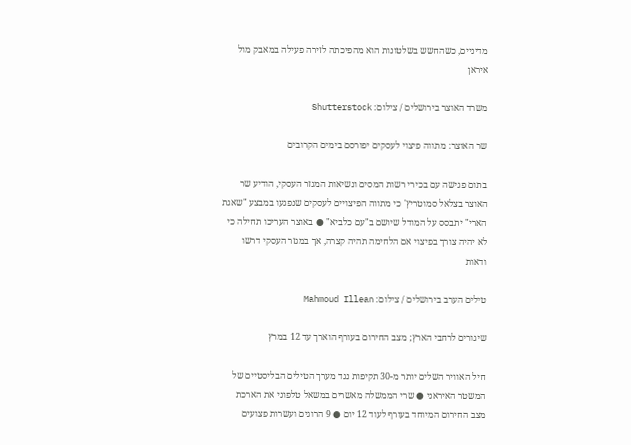מדיניים, כשהחשש בשלטונות הוא מהפיכתה לזירה פעילה במאבק מול איראן

משרד האוצר בירושלים / צילום: Shutterstock

שר האוצר: מתווה פיצוי לעסקים יפורסם בימים הקרובים

בתום פגישה עם בכירי רשות המסים ונשיאות המגזר העסקי, הודיע שר האוצר בצלאל סמוטריץ' כי מתווה הפיצויים לעסקים שנפגעו במבצע "שאגת הארי" יתבסס על המודל שיושם ב"עם כלביא" ● באוצר העריכו תחילה כי לא יהיה צורך בפיצוי אם הלחימה תהיה קצרה, אך במגזר העסקי דרשו ודאות

טילים הערב בירושלים / צילום: Mahmoud Illean

שיגורים לרחבי הארץ; מצב החירום בעורף הוארך עד 12 במרץ

חיל האוויר השלים יותר מ-30 תקיפות נגד מערך הטילים הבליסטיים של המשטר האיראני ● שרי הממשלה מאשרים במשאל טלפוני את הארכת מצב החירום המיוחד בעורף לעוד 12 יום ● 9 הרוגים ועשרות פצועים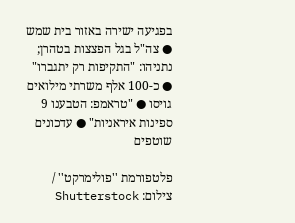בפגיעה ישירה באזור בית שמש ● צה"ל בגל הפצצות בטהרן; נתניהו: "התקיפות רק יתגברו" ● כ-100 אלף משרתי מילואים גויסו ● "טראמפ: הטבענו 9 ספינות איראניות" ● עדכונים שוטפים

פלטפורמת ''פולימרקט'' / צילום: Shutterstock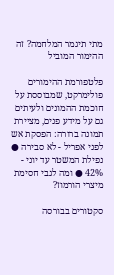מתי תיגמר המלחמה? זה ההימור המוביל

פלטפורמת ההימורים פולימרקט, שמבוססת על חוכמת ההמונים ולעיתים גם על מידע פנים, מציירת תמונה ברורה: הפסקת אש לפני אפריל - לא סבירה ● נפילת המשטר עד יוני - 42% ● ומה לגבי חסימת מיצרי הורמוז?

סקטורים בבורסה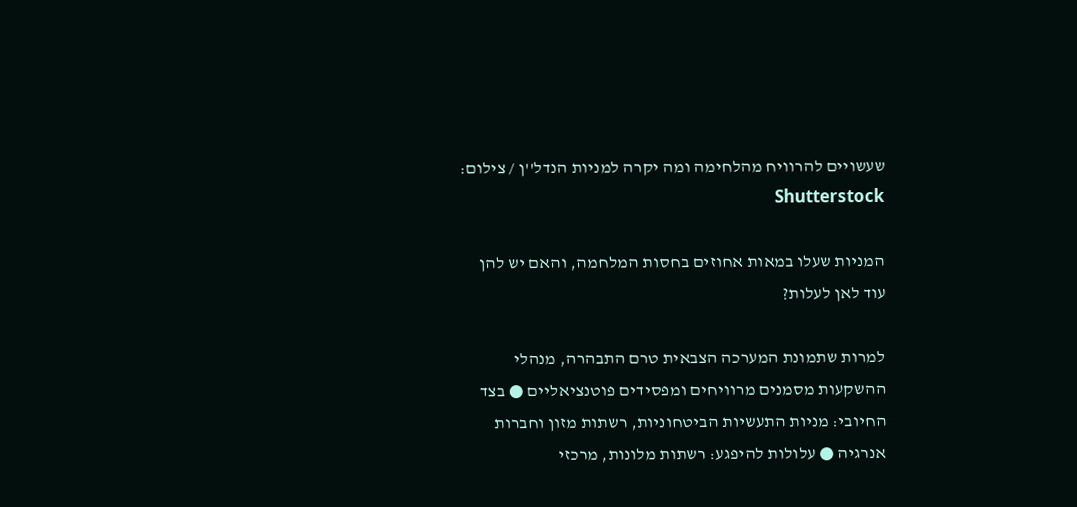שעשויים להרוויח מהלחימה ומה יקרה למניות הנדל''ן / צילום: Shutterstock

המניות שעלו במאות אחוזים בחסות המלחמה, והאם יש להן עוד לאן לעלות?

למרות שתמונת המערכה הצבאית טרם התבהרה, מנהלי ההשקעות מסמנים מרוויחים ומפסידים פוטנציאליים ● בצד החיובי: מניות התעשיות הביטחוניות, רשתות מזון וחברות אנרגיה ● עלולות להיפגע: רשתות מלונות, מרכזי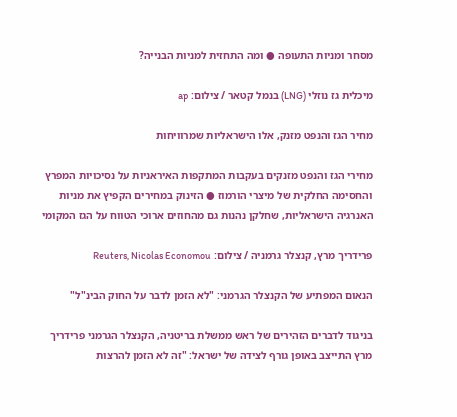מסחר ומניות התעופה ● ומה התחזית למניות הבנייה?

מיכלית גז נוזלי (LNG) בנמל קטאר / צילום: ap

מחיר הגז והנפט מזנק, אלו הישראליות שמרוויחות

מחירי הגז והנפט מזנקים בעקבות המתקפות האיראניות על נסיכויות המפרץ והחסימה החלקית של מיצרי הורמוז ● הזינוק במחירים הקפיץ את מניות האנרגיה הישראליות, שחלקן נהנות גם מהחוזים ארוכי הטווח על הגז המקומי

פרידריך מרץ, קנצלר גרמניה / צילום: Reuters, Nicolas Economou

הנאום המפתיע של הקנצלר הגרמני: "לא הזמן לדבר על החוק הבינ"ל"

בניגוד לדברים הזהירים של ראש ממשלת בריטניה, הקנצלר הגרמני פרידריך מרץ התייצב באופן גורף לצידה של ישראל: "זה לא הזמן להרצות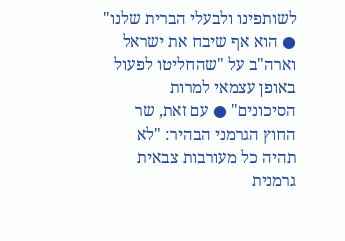לשותפינו ולבעלי הברית שלנו" ● הוא אף שיבח את ישראל וארה"ב על "שהחליטו לפעול באופן עצמאי למרות הסיכונים" ● עם זאת, שר החוץ הגרמני הבהיר: "לא תהיה כל מעורבות צבאית גרמנית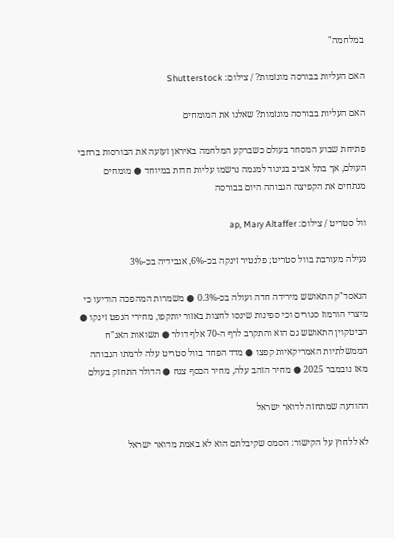במלחמה"

האם העליות בבורסה מוגזמות? / צילום: Shutterstock

האם העליות בבורסה מוגזמות? שאלנו את המומחים

פתיחת שבוע המסחר בעולם כשברקע המלחמה באיראן זעזעה את הבורסות ברחבי העולם, אך בתל אביב בניגוד למגמה נרשמו עליות חדות במיוחד ● מומחים מנתחים את הקפיצה הגבוהה היום בבורסה

וול סטריט / צילום: ap, Mary Altaffer

נעילה מעורבת בוול סטריט; פלנטיר זינקה בכ-6%, אנבידיה בכ-3%

הנאסד"ק התאושש מירידה חדה ועולה בכ-0.3% ● משמרות המהפכה הודיעו כי מיצרי הורמוז סגורים וכי ספינות שינסו לחצות באזור יותקפו, מחירי הנפט זינקו ● הביטקוין התאושש גם הוא והתקרב לרף ה-70 אלף דולר ● תשואות האג"ח הממשלתיות האמריקאיות קפצו ● מדד הפחד בוול סטריט עלה לרמתו הגבוהה מאז נובמבר 2025 ● מחיר הזהב עלה, מחיר הכסף צנח ● הדולר התחזק בעולם

ההודעה שמתחזה לדואר ישראל

לא ללחוץ על הקישור: הסמס שקיבלתם הוא לא באמת מדואר ישראל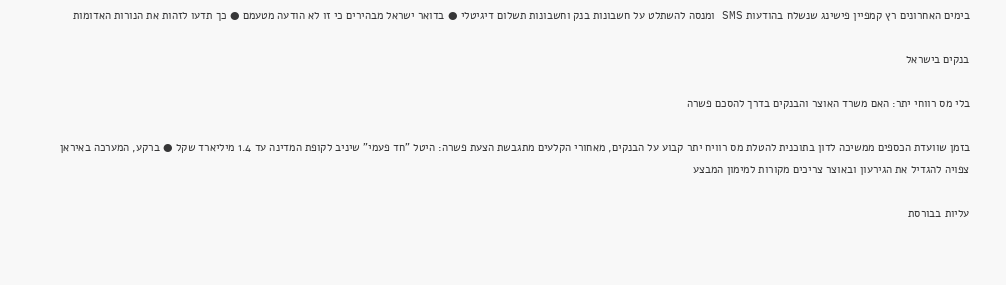בימים האחרונים רץ קמפיין פישינג שנשלח בהודעות SMS ומנסה להשתלט על חשבונות בנק וחשבונות תשלום דיגיטלי ● בדואר ישראל מבהירים כי זו לא הודעה מטעמם ● כך תדעו לזהות את הנורות האדומות

בנקים בישראל

בלי מס רווחי יתר: האם משרד האוצר והבנקים בדרך להסכם פשרה

בזמן שוועדת הכספים ממשיכה לדון בתוכנית להטלת מס רוויח יתר קבוע על הבנקים, מאחורי הקלעים מתגבשת הצעת פשרה: היטל "חד פעמי" שיניב לקופת המדינה עד 1.4 מיליארד שקל ● ברקע, המערכה באיראן צפויה להגדיל את הגירעון ובאוצר צריכים מקורות למימון המבצע

עליות בבורסת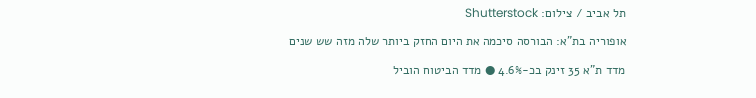תל אביב / צילום: Shutterstock

אופוריה בת"א: הבורסה סיכמה את היום החזק ביותר שלה מזה שש שנים

מדד ת"א 35 זינק בכ-4.6% ● מדד הביטוח הוביל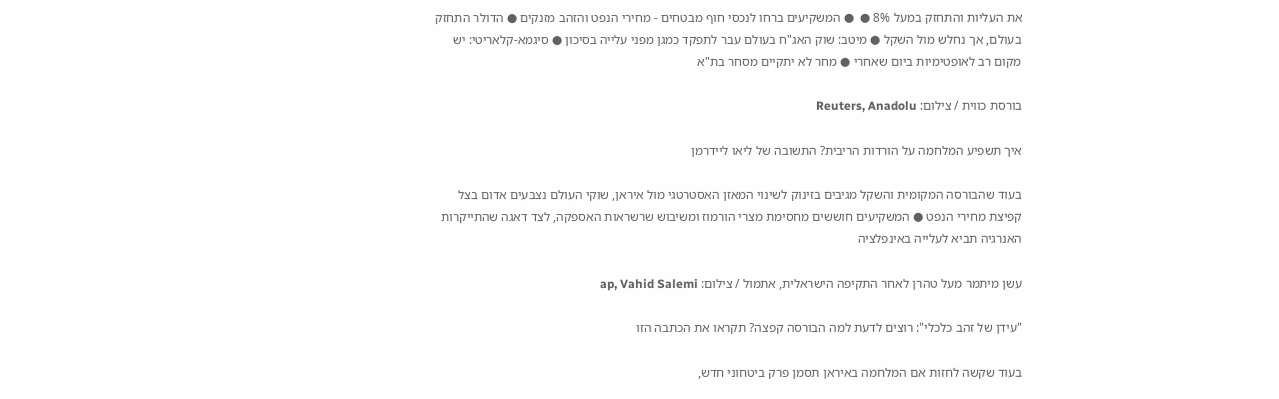את העליות והתחזק במעל 8% ●  ● המשקיעים ברחו לנכסי חוף מבטחים - מחירי הנפט והזהב מזנקים ● הדולר התחזק בעולם, אך נחלש מול השקל ● מיטב: שוק האג"ח בעולם עבר לתפקד כמגן מפני עלייה בסיכון ● סיגמא-קלאריטי: יש מקום רב לאופטימיות ביום שאחרי ● מחר לא יתקיים מסחר בת"א

בורסת כווית / צילום: Reuters, Anadolu

איך תשפיע המלחמה על הורדות הריבית? התשובה של ליאו ליידרמן

בעוד שהבורסה המקומית והשקל מגיבים בזינוק לשינוי המאזן האסטרטגי מול איראן, שוקי העולם נצבעים אדום בצל קפיצת מחירי הנפט ● המשקיעים חוששים מחסימת מצרי הורמוז ומשיבוש שרשראות האספקה, לצד דאגה שהתייקרות האנרגיה תביא לעלייה באינפלציה

עשן מיתמר מעל טהרן לאחר התקיפה הישראלית, אתמול / צילום: ap, Vahid Salemi

"עידן של זהב כלכלי": רוצים לדעת למה הבורסה קפצה? תקראו את הכתבה הזו

בעוד שקשה לחזות אם המלחמה באיראן תסמן פרק ביטחוני חדש,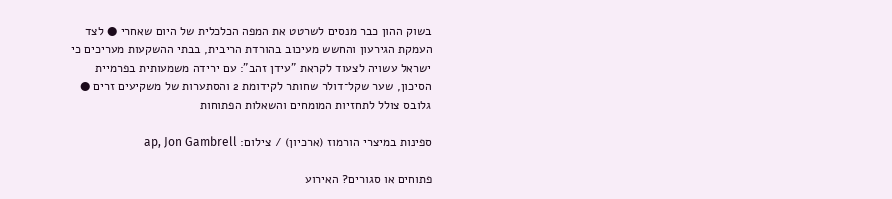בשוק ההון כבר מנסים לשרטט את המפה הכלכלית של היום שאחרי ● לצד העמקת הגירעון והחשש מעיכוב בהורדת הריבית, בבתי ההשקעות מעריכים כי ישראל עשויה לצעוד לקראת "עידן זהב": עם ירידה משמעותית בפרמיית הסיכון, שער שקל־דולר שחותר לקידומת 2 והסתערות של משקיעים זרים ● גלובס צולל לתחזיות המומחים והשאלות הפתוחות

ספינות במיצרי הורמוז (ארכיון) / צילום: ap, Jon Gambrell

פתוחים או סגורים? האירוע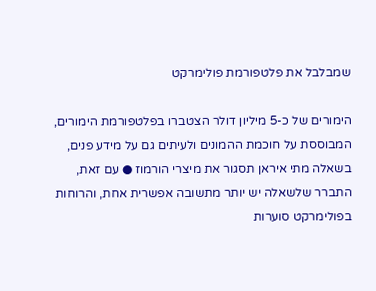שמבלבל את פלטפורמת פולימרקט

הימורים של כ-5 מיליון דולר הצטברו בפלטפורמת הימורים, המבוססת על חוכמת ההמונים ולעיתים גם על מידע פנים, בשאלה מתי איראן תסגור את מיצרי הורמוז ● עם זאת, התברר שלשאלה יש יותר מתשובה אפשרית אחת, והרוחות בפולימרקט סוערות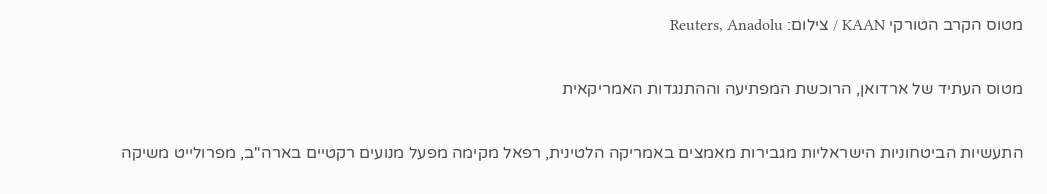מטוס הקרב הטורקי KAAN / צילום: Reuters, Anadolu

מטוס העתיד של ארדואן, הרוכשת המפתיעה וההתנגדות האמריקאית

התעשיות הביטחוניות הישראליות מגבירות מאמצים באמריקה הלטינית, רפאל מקימה מפעל מנועים רקטיים בארה"ב, מפרולייט משיקה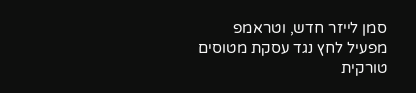סמן לייזר חדש, וטראמפ מפעיל לחץ נגד עסקת מטוסים טורקית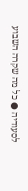לסעודיה ● כל מה שקרה השבוע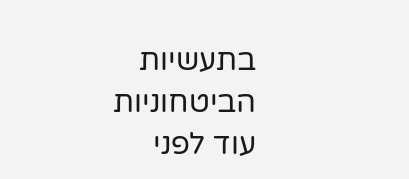בתעשיות הביטחוניות עוד לפני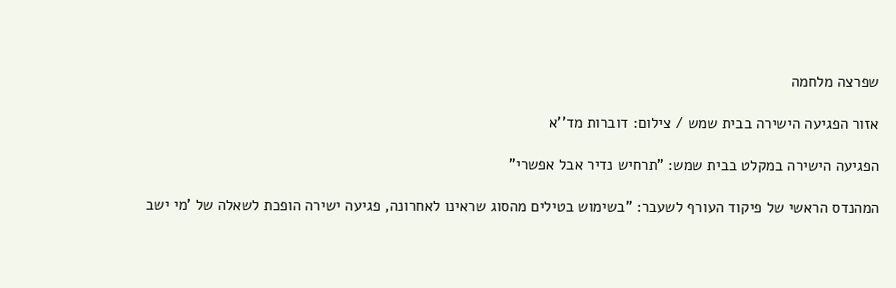שפרצה מלחמה

אזור הפגיעה הישירה בבית שמש / צילום: דוברות מד''א

הפגיעה הישירה במקלט בבית שמש: "תרחיש נדיר אבל אפשרי"

המהנדס הראשי של פיקוד העורף לשעבר: "בשימוש בטילים מהסוג שראינו לאחרונה, פגיעה ישירה הופכת לשאלה של 'מי ישב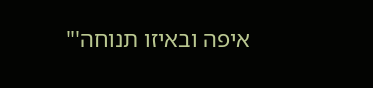איפה ובאיזו תנוחה'"